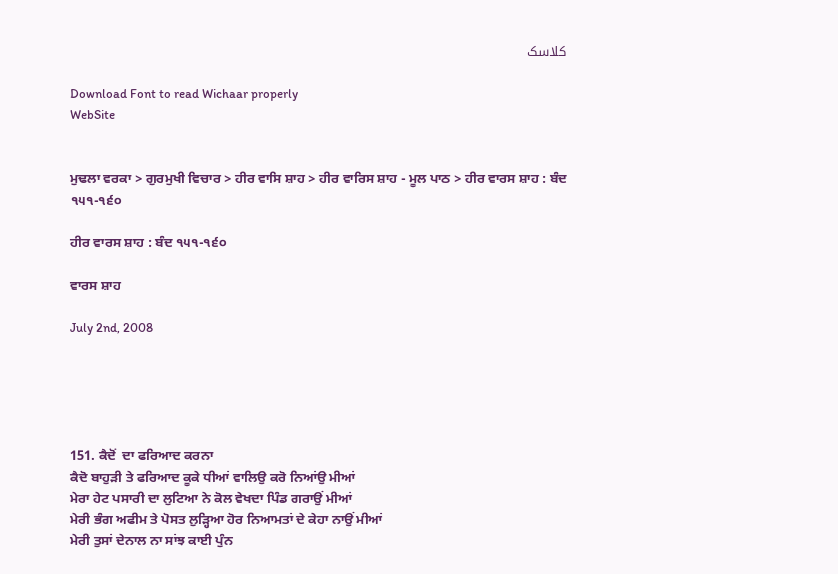کلاسک

Download Font to read Wichaar properly
WebSite


ਮੁਢਲਾ ਵਰਕਾ > ਗੁਰਮੁਖੀ ਵਿਚਾਰ > ਹੀਰ ਵਾਸਿ ਸ਼ਾਹ > ਹੀਰ ਵਾਰਿਸ ਸ਼ਾਹ - ਮੂਲ ਪਾਠ > ਹੀਰ ਵਾਰਸ ਸ਼ਾਹ : ਬੰਦ ੧੫੧-੧੬੦

ਹੀਰ ਵਾਰਸ ਸ਼ਾਹ : ਬੰਦ ੧੫੧-੧੬੦

ਵਾਰਸ ਸ਼ਾਹ

July 2nd, 2008





151. ਕੈਦੋਂ  ਦਾ ਫਰਿਆਦ ਕਰਨਾ
ਕੈਦੋ ਬਾਹੁੜੀ ਤੇ ਫਰਿਆਦ ਕੂਕੇ ਧੀਆਂ ਵਾਲਿਉ ਕਰੋ ਨਿਆਂਉ ਮੀਆਂ
ਮੇਰਾ ਹੇਟ ਪਸਾਰੀ ਦਾ ਲੁਟਿਆ ਨੇ ਕੋਲ ਵੇਖਦਾ ਪਿੰਡ ਗਰਾਉਂ ਮੀਆਂ
ਮੇਰੀ ਭੰਗ ਅਫੀਮ ਤੇ ਪੋਸਤ ਲੁੜ੍ਹਿਆ ਹੋਰ ਨਿਆਮਤਾਂ ਦੇ ਕੇਹਾ ਨਾਉਂ ਮੀਆਂ
ਮੇਰੀ ਤੁਸਾਂ ਦੇਨਾਲ ਨਾ ਸਾਂਝ ਕਾਈ ਪੁੰਨ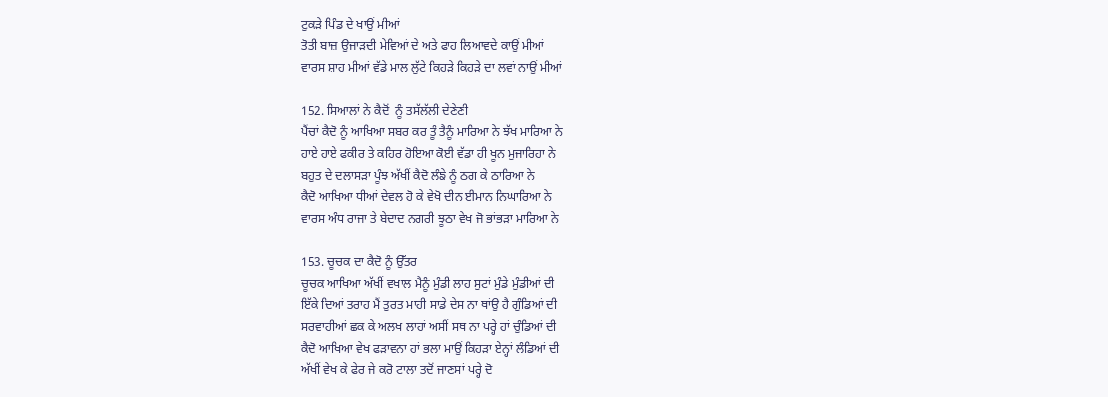ਟੁਕੜੇ ਪਿੰਡ ਦੇ ਖਾਉਂ ਮੀਆਂ
ਤੋਤੀ ਬਾਜ਼ ਉਜਾੜਦੀ ਮੇਵਿਆਂ ਦੇ ਅਤੇ ਫਾਹ ਲਿਆਵਦੇ ਕਾਉਂ ਮੀਆਂ
ਵਾਰਸ ਸ਼ਾਹ ਮੀਆਂ ਵੱਡੇ ਮਾਲ ਲੁੱਟੇ ਕਿਹੜੇ ਕਿਹੜੇ ਦਾ ਲਵਾਂ ਨਾਉਂ ਮੀਆਂ

152. ਸਿਆਲਾਂ ਨੇ ਕੈਦੋਂ  ਨੂੰ ਤਸੱਲੱਲੀ ਦੇਣੇਣੀ
ਪੈਂਚਾਂ ਕੈਦੋ ਨੂੰ ਆਖਿਆ ਸਬਰ ਕਰ ਤੂੰ ਤੈਨੂੰ ਮਾਰਿਆ ਨੇ ਝੱਖ ਮਾਰਿਆ ਨੇ
ਹਾਏ ਹਾਏ ਫਕੀਰ ਤੇ ਕਹਿਰ ਹੋਇਆ ਕੋਈ ਵੱਡਾ ਹੀ ਖੂਨ ਮੁਜਾਰਿਹਾ ਨੇ
ਬਹੁਤ ਦੇ ਦਲਾਸੜਾ ਪੂੰਝ ਅੱਖੀਂ ਕੈਦੋ ਲੰਙੇ ਨੂੰ ਠਗ ਕੇ ਠਾਰਿਆ ਨੇ
ਕੈਦੋ ਆਖਿਆ ਧੀਆਂ ਦੇਵਲ ਹੋ ਕੇ ਵੇਖੋ ਦੀਨ ਈਮਾਨ ਨਿਘਾਰਿਆ ਨੇ
ਵਾਰਸ ਅੰਧ ਰਾਜਾ ਤੇ ਬੇਦਾਦ ਨਗਰੀ ਝੂਠਾ ਵੇਖ ਜੋ ਭਾਂਭੜਾ ਮਾਰਿਆ ਨੇ

153. ਚੂਚਕ ਦਾ ਕੈਦੋ ਨੂੰ ਉੱਤਰ
ਚੂਚਕ ਆਖਿਆ ਅੱਖੀਂ ਵਖਾਲ ਮੈਨੂੰ ਮੁੰਡੀ ਲਾਹ ਸੁਟਾਂ ਮੁੰਡੇ ਮੁੰਡੀਆਂ ਦੀ
ਇੱਕੇ ਦਿਆਂ ਤਰਾਹ ਮੈਂ ਤੁਰਤ ਮਾਹੀ ਸਾਡੇ ਦੇਸ ਨਾ ਥਾਂਉ ਹੈ ਗੁੰਡਿਆਂ ਦੀ
ਸਰਵਾਹੀਆਂ ਛਕ ਕੇ ਅਲਖ ਲਾਹਾਂ ਅਸੀਂ ਸਥ ਨਾ ਪਰ੍ਹੇ ਹਾਂ ਚੁੰਡਿਆਂ ਦੀ
ਕੈਦੋ ਆਖਿਆ ਵੇਖ ਫੜਾਵਨਾ ਹਾਂ ਭਲਾ ਮਾਉਂ ਕਿਹੜਾ ਏਨ੍ਹਾਂ ਲੰਡਿਆਂ ਦੀ
ਅੱਖੀਂ ਵੇਖ ਕੇ ਫੇਰ ਜੇ ਕਰੋ ਟਾਲਾ ਤਦੋਂ ਜਾਣਸਾਂ ਪਰ੍ਹੇ ਦੋ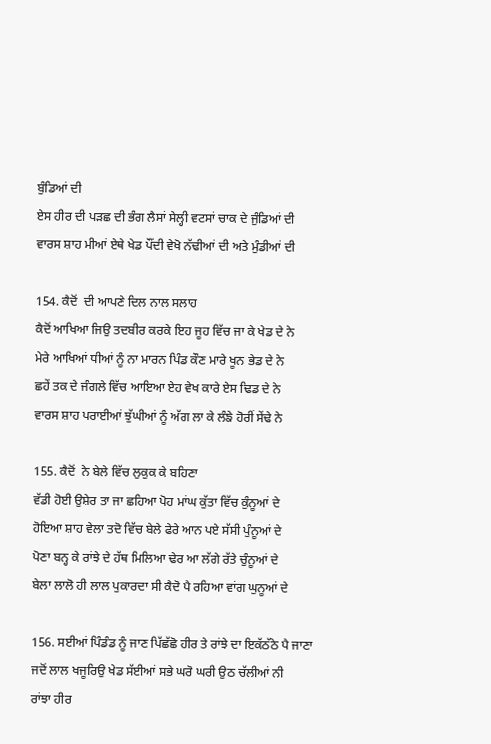ਬੁੰਡਿਆਂ ਦੀ
ਏਸ ਹੀਰ ਦੀ ਪੜਛ ਦੀ ਭੰਗ ਲੈਸਾਂ ਸੇਲ੍ਹੀ ਵਟਸਾਂ ਚਾਕ ਦੇ ਜੁੰਡਿਆਂ ਦੀ
ਵਾਰਸ ਸ਼ਾਹ ਮੀਆਂ ਏਥੇ ਖੇਡ ਪੌਂਦੀ ਵੇਖੋ ਨੱਢੀਆਂ ਦੀ ਅਤੇ ਮੁੰਡੀਆਂ ਦੀ

154. ਕੈਦੋਂ  ਦੀ ਆਪਣੇ ਦਿਲ ਨਾਲ ਸਲਾਹ
ਕੈਦੋਂ ਆਖਿਆ ਜਿਉ ਤਦਬੀਰ ਕਰਕੇ ਇਹ ਜੂਹ ਵਿੱਚ ਜਾ ਕੇ ਖੇਡ ਦੇ ਨੇ
ਮੇਰੇ ਆਖਿਆਂ ਧੀਆਂ ਨੂੰ ਨਾ ਮਾਰਨ ਪਿੰਡ ਕੌਣ ਮਾਰੇ ਖੂਨ ਭੇਡ ਦੇ ਨੇ
ਛਹੇਂ ਤਕ ਦੇ ਜੰਗਲੇ ਵਿੱਚ ਆਇਆ ਏਹ ਵੇਖ ਕਾਰੇ ਏਸ ਢਿਡ ਦੇ ਨੇ
ਵਾਰਸ ਸ਼ਾਹ ਪਰਾਈਆਂ ਝੁੱਘੀਆਂ ਨੂੰ ਅੱਗ ਲਾ ਕੇ ਲੰਙੇ ਹੋਰੀਂ ਸੇਂਢੇ ਨੇ

155. ਕੈਦੋਂ  ਨੇ ਬੇਲੇ ਵਿੱਚ ਲੁਕੁਕ ਕੇ ਬਹਿਣਾ
ਵੱਡੀ ਹੋਈ ਉਸ਼ੇਰ ਤਾ ਜਾ ਛਹਿਆ ਪੋਹ ਮਾਂਘ ਕੁੱਤਾ ਵਿੱਚ ਕੁੰਨੂਆਂ ਦੇ
ਹੋਇਆ ਸ਼ਾਹ ਵੇਲਾ ਤਦੋ ਵਿੱਚ ਬੇਲੇ ਫੇਰੇ ਆਨ ਪਏ ਸੱਸੀ ਪੁੰਨੂਆਂ ਦੇ
ਪੋਣਾ ਬਨ੍ਹ ਕੇ ਰਾਂਝੇ ਦੇ ਹੱਥ ਮਿਲਿਆ ਢੇਰ ਆ ਲੱਗੇ ਰੱਤੇ ਚੁੰਨੂਆਂ ਦੇ
ਬੇਲਾ ਲਾਲੋ ਹੀ ਲਾਲ ਪੁਕਾਰਦਾ ਸੀ ਕੈਦੋ ਪੈ ਰਹਿਆ ਵਾਂਗ ਘੁਨੂਆਂ ਦੇ

156. ਸਈਆਂ ਪਿੰਡੰਡ ਨੂੰ ਜਾਣ ਪਿੱਛੱਛੋ ਹੀਰ ਤੇ ਰਾਂਝੇ ਦਾ ਇਕੱਠੱਠੇ ਪੈ ਜਾਣਾ
ਜਦੋਂ ਲਾਲ ਖਜੂਰਿਉ ਖੇਡ ਸੱਈਆਂ ਸਭੇ ਘਰੋ ਘਰੀ ਉਠ ਚੱਲੀਆਂ ਨੀ
ਰਾਂਝਾ ਹੀਰ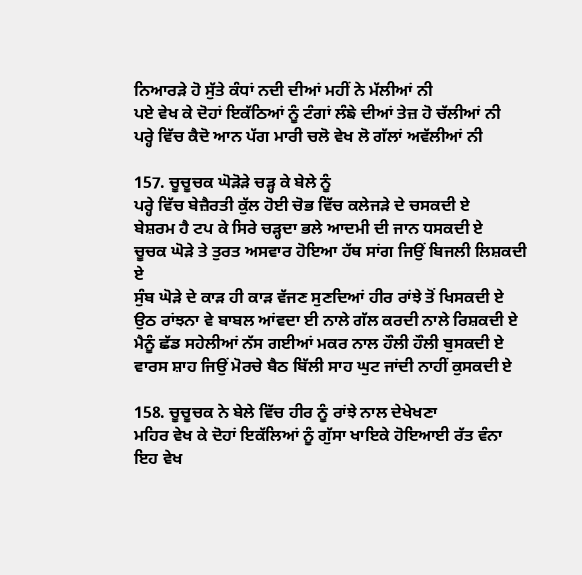ਨਿਆਰੜੇ ਹੋ ਸੁੱਤੇ ਕੰਧਾਂ ਨਦੀ ਦੀਆਂ ਮਹੀਂ ਨੇ ਮੱਲੀਆਂ ਨੀ
ਪਏ ਵੇਖ ਕੇ ਦੋਹਾਂ ਇਕੱਠਿਆਂ ਨੂੰ ਟੰਗਾਂ ਲੰਙੇ ਦੀਆਂ ਤੇਜ਼ ਹੋ ਚੱਲੀਆਂ ਨੀ
ਪਰ੍ਹੇ ਵਿੱਚ ਕੈਦੋ ਆਨ ਪੱਗ ਮਾਰੀ ਚਲੋ ਵੇਖ ਲੋ ਗੱਲਾਂ ਅਵੱਲੀਆਂ ਨੀ

157. ਚੂਚੂਚਕ ਘੋੜੋੜੇ ਚੜ੍ਹ ਕੇ ਬੇਲੇ ਨੂੰ
ਪਰ੍ਹੇ ਵਿੱਚ ਬੇਜ਼ੈਰਤੀ ਕੁੱਲ ਹੋਈ ਚੋਭ ਵਿੱਚ ਕਲੇਜੜੇ ਦੇ ਚਸਕਦੀ ਏ
ਬੇਸ਼ਰਮ ਹੈ ਟਪ ਕੇ ਸਿਰੇ ਚੜ੍ਹਦਾ ਭਲੇ ਆਦਮੀ ਦੀ ਜਾਨ ਧਸਕਦੀ ਏ
ਚੂਚਕ ਘੋੜੇ ਤੇ ਤੁਰਤ ਅਸਵਾਰ ਹੋਇਆ ਹੱਥ ਸਾਂਗ ਜਿਉਂ ਬਿਜਲੀ ਲਿਸ਼ਕਦੀ ਏ
ਸੁੰਬ ਘੋੜੇ ਦੇ ਕਾੜ ਹੀ ਕਾੜ ਵੱਜਣ ਸੁਣਦਿਆਂ ਹੀਰ ਰਾਂਝੇ ਤੋਂ ਖਿਸਕਦੀ ਏ
ਉਠ ਰਾਂਝਨਾ ਵੇ ਬਾਬਲ ਆਂਵਦਾ ਈ ਨਾਲੇ ਗੱਲ ਕਰਦੀ ਨਾਲੇ ਰਿਸ਼ਕਦੀ ਏ
ਮੈਨੂੰ ਛੱਡ ਸਹੇਲੀਆਂ ਨੱਸ ਗਈਆਂ ਮਕਰ ਨਾਲ ਹੌਲੀ ਹੌਲੀ ਬੁਸਕਦੀ ਏ
ਵਾਰਸ ਸ਼ਾਹ ਜਿਉਂ ਮੋਰਚੇ ਬੈਠ ਬਿੱਲੀ ਸਾਹ ਘੁਟ ਜਾਂਦੀ ਨਾਹੀਂ ਕੁਸਕਦੀ ਏ

158. ਚੂਚੂਚਕ ਨੇ ਬੇਲੇ ਵਿੱਚ ਹੀਰ ਨੂੰ ਰਾਂਝੇ ਨਾਲ ਦੇਖੇਖਣਾ
ਮਹਿਰ ਵੇਖ ਕੇ ਦੋਹਾਂ ਇਕੱਲਿਆਂ ਨੂੰ ਗੁੱਸਾ ਖਾਇਕੇ ਹੋਇਆਈ ਰੱਤ ਵੰਨਾ
ਇਹ ਵੇਖ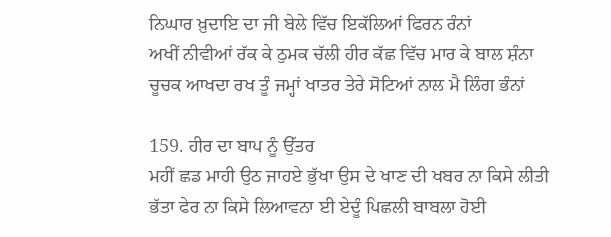ਨਿਘਾਰ ਖ਼ੁਦਾਇ ਦਾ ਜੀ ਬੇਲੇ ਵਿੱਚ ਇਕੱਲਿਆਂ ਫਿਰਨ ਰੰਨਾਂ
ਅਖੀਂ ਨੀਵੀਆਂ ਰੱਕ ਕੇ ਠੁਮਕ ਚੱਲੀ ਹੀਰ ਕੱਛ ਵਿੱਚ ਮਾਰ ਕੇ ਬਾਲ ਸ਼ੰਨਾ
ਚੂਚਕ ਆਖਦਾ ਰਖ ਤੂੰ ਜਮ੍ਹਾਂ ਖਾਤਰ ਤੇਰੇ ਸੋਟਿਆਂ ਨਾਲ ਮੈ ਲਿੰਗ ਭੰਨਾਂ

159. ਹੀਰ ਦਾ ਬਾਪ ਨੂੰ ਉੱਤਰ
ਮਹੀਂ ਛਡ ਮਾਹੀ ਉਠ ਜਾਹਏ ਭੁੱਖਾ ਉਸ ਦੇ ਖਾਣ ਦੀ ਖਬਰ ਨਾ ਕਿਸੇ ਲੀਤੀ
ਭੱਤਾ ਫੇਰ ਨਾ ਕਿਸੇ ਲਿਆਵਨਾ ਈ ਏਦੂੰ ਪਿਛਲੀ ਬਾਬਲਾ ਹੋਈ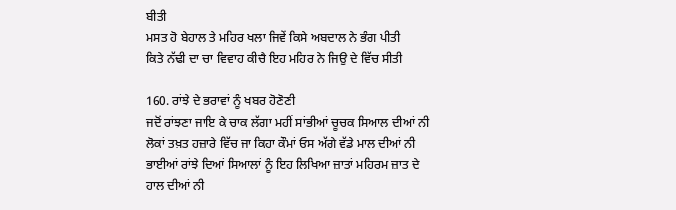ਬੀਤੀ
ਮਸਤ ਹੋ ਬੇਹਾਲ ਤੇ ਮਹਿਰ ਖਲਾ ਜਿਵੇਂ ਕਿਸੇ ਅਬਦਾਲ ਨੇ ਭੰਗ ਪੀਤੀ
ਕਿਤੇ ਨੱਢੀ ਦਾ ਚਾ ਵਿਵਾਹ ਕੀਚੈ ਇਹ ਮਹਿਰ ਨੇ ਜਿਉ ਦੇ ਵਿੱਚ ਸੀਤੀ

160. ਰਾਂਝੇ ਦੇ ਭਰਾਵਾਂ ਨੂੰ ਖਬਰ ਹੋਣੋਣੀ
ਜਦੋਂ ਰਾਂਝਣਾ ਜਾਇ ਕੇ ਚਾਕ ਲੱਗਾ ਮਹੀਂ ਸਾਂਭੀਆਂ ਚੂਚਕ ਸਿਆਲ ਦੀਆਂ ਨੀ
ਲੋਕਾਂ ਤਖ਼ਤ ਹਜ਼ਾਰੇ ਵਿੱਚ ਜਾ ਕਿਹਾ ਕੌਮਾਂ ਓਸ ਅੱਗੇ ਵੱਡੇ ਮਾਲ ਦੀਆਂ ਨੀ
ਭਾਈਆਂ ਰਾਂਝੇ ਦਿਆਂ ਸਿਆਲਾਂ ਨੂੰ ਇਹ ਲਿਖਿਆ ਜ਼ਾਤਾਂ ਮਹਿਰਮ ਜ਼ਾਤ ਦੇ ਹਾਲ ਦੀਆਂ ਨੀ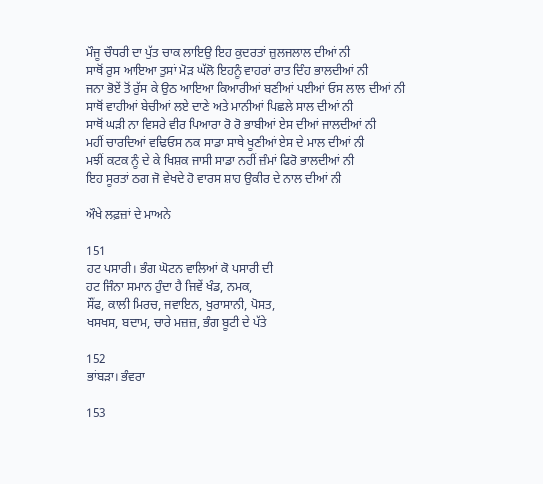ਮੌਜੂ ਚੌਧਰੀ ਦਾ ਪੁੱਤ ਚਾਕ ਲਾਇਉ ਇਹ ਕੁਦਰਤਾਂ ਜ਼ੁਲਜਲਾਲ ਦੀਆਂ ਨੀ
ਸਾਥੋਂ ਰੁਸ ਆਇਆ ਤੁਸਾਂ ਮੋੜ ਘੱਲੋ ਇਹਨੂੰ ਵਾਹਰਾਂ ਰਾਤ ਦਿੰਹ ਭਾਲਦੀਆਂ ਨੀ
ਜਨਾ ਭੋਏਂ ਤੋਂ ਰੁੱਸ ਕੇ ਉਠ ਆਇਆ ਕਿਆਰੀਆਂ ਬਣੀਆਂ ਪਈਆਂ ਓਸ ਲਾਲ ਦੀਆਂ ਨੀ
ਸਾਥੋਂ ਵਾਹੀਆਂ ਬੇਚੀਆਂ ਲਏ ਦਾਣੇ ਅਤੇ ਮਾਨੀਆਂ ਪਿਛਲੇ ਸਾਲ ਦੀਆਂ ਨੀ
ਸਾਥੋਂ ਘੜੀ ਨਾ ਵਿਸਰੇ ਵੀਰ ਪਿਆਰਾ ਰੋ ਰੋ ਭਾਬੀਆਂ ਏਸ ਦੀਆਂ ਜਾਲਦੀਆਂ ਨੀ
ਮਹੀਂ ਚਾਰਦਿਆਂ ਵਢਿਓਸ ਨਕ ਸਾਡਾ ਸਾਥੇ ਖੂਣੀਆਂ ਏਸ ਦੇ ਮਾਲ ਦੀਆਂ ਨੀ
ਮਝੀਂ ਕਟਕ ਨੂੰ ਦੇ ਕੇ ਖਿਸ਼ਕ ਜਾਸੀ ਸਾਡਾ ਨਹੀਂ ਜ਼ੰਮਾਂ ਫਿਰੋ ਭਾਲਦੀਆਂ ਨੀ
ਇਹ ਸੂਰਤਾਂ ਠਗ ਜੋ ਵੇਖਦੇ ਹੋ ਵਾਰਸ ਸ਼ਾਹ ਉਕੀਰ ਦੇ ਨਾਲ ਦੀਆਂ ਨੀ

ਔਖੇ ਲਫ਼ਜ਼ਾਂ ਦੇ ਮਾਅਨੇ

151
ਹਟ ਪਸਾਰੀ। ਭੰਗ ਘੋਟਨ ਵਾਲਿਆਂ ਕੋ ਪਸਾਰੀ ਦੀ
ਹਟ ਜਿੰਨਾ ਸਮਾਨ ਹੁੰਦਾ ਹੈ ਜਿਵੇਂ ਖੰਡ, ਨਮਕ,
ਸੌਂਫ, ਕਾਲੀ ਮਿਰਚ, ਜਵਾਇਨ, ਖੁਰਾਸਾਨੀ, ਪੋਸਤ,
ਖਸਖਸ, ਬਦਾਮ, ਚਾਰੇ ਮਜ਼ਜ਼, ਭੰਗ ਬੂਟੀ ਦੇ ਪੱਤੇ

152
ਭਾਂਬੜਾ। ਭੰਵਰਾ

153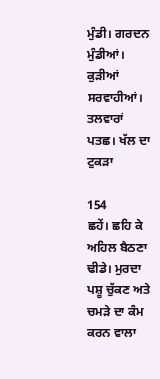ਮੁੰਡੀ। ਗਰਦਨ
ਮੁੰਡੀਆਂ। ਕੁੜੀਆਂ
ਸਰਵਾਹੀਆਂ। ਤਲਵਾਰਾਂ
ਪਤਛ। ਖੱਲ ਦਾ ਟੁਕੜਾ

154
ਛਹੇਂ। ਛਹਿ ਕੇ ਅਹਿਲ ਬੈਠਣਾ
ਢੀਡੇ। ਮੁਰਦਾ ਪਸ਼ੂ ਚੁੱਕਣ ਅਤੇ ਚਮੜੇ ਦਾ ਕੰਮ ਕਰਨ ਵਾਲਾ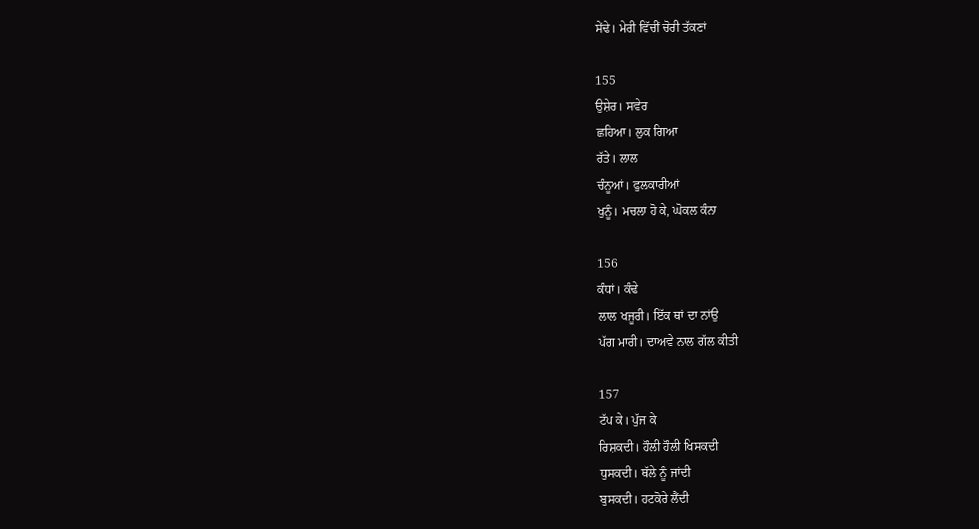ਸੇਂਢੇ। ਮੇਰੀ ਵਿੱਚੀਂ ਚੋਰੀ ਤੱਕਣਾਂ

155
ਉਸ਼ੇਰ। ਸਵੇਰ
ਛਹਿਆ। ਲੁਕ ਗਿਆ
ਰੱਤੇ। ਲਾਲ
ਚੰਨੂਆਂ। ਫੁਲਕਾਰੀਆਂ
ਖੁਨੂੰ। ਮਚਲਾ ਹੋ ਕੇ, ਘੋਕਲ ਕੰਨਾ

156
ਕੰਧਾਂ। ਕੰਢੇ
ਲਾਲ ਖਜੂਰੀ। ਇੱਕ ਥਾਂ ਦਾ ਨਾਂਉ
ਪੱਗ ਮਾਰੀ। ਦਾਅਵੇ ਨਾਲ ਗੱਲ ਕੀਤੀ

157
ਟੱਪ ਕੇ। ਪੁੱਜ ਕੇ
ਰਿਸ਼ਕਦੀ। ਹੌਲੀ ਹੌਲੀ ਖਿਸਕਦੀ
ਧੁਸਕਦੀ। ਥੱਲੇ ਨੂੰ ਜਾਂਦੀ
ਬੁਸਕਦੀ। ਹਟਕੋਰੇ ਲੈਂਦੀ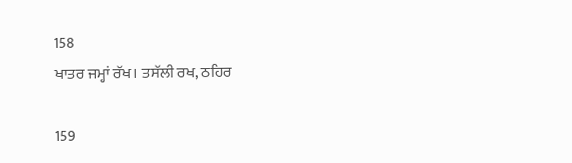158
ਖਾਤਰ ਜਮ੍ਹਾਂ ਰੱਖ। ਤਸੱਲੀ ਰਖ, ਠਹਿਰ

159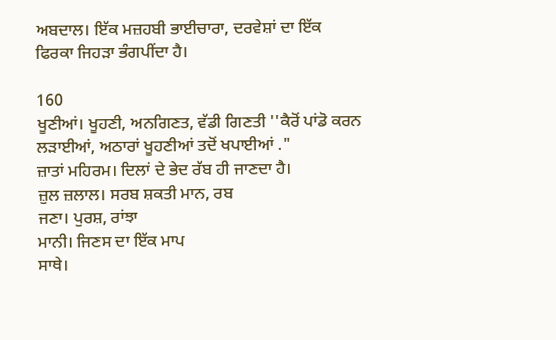ਅਬਦਾਲ। ਇੱਕ ਮਜ਼ਹਬੀ ਭਾਈਚਾਰਾ, ਦਰਵੇਸ਼ਾਂ ਦਾ ਇੱਕ ਫਿਰਕਾ ਜਿਹੜਾ ਭੰਗਪੀਂਦਾ ਹੈ।

160
ਖੂਣੀਆਂ। ਖੂਹਣੀ, ਅਨਗਿਣਤ, ਵੱਡੀ ਗਿਣਤੀ ''ਕੈਰੋਂ ਪਾਂਡੋ ਕਰਨ ਲੜਾਈਆਂ, ਅਠਾਰਾਂ ਖੂਹਣੀਆਂ ਤਦੋਂ ਖਪਾਈਆਂ ."
ਜ਼ਾਤਾਂ ਮਹਿਰਮ। ਦਿਲਾਂ ਦੇ ਭੇਦ ਰੱਬ ਹੀ ਜਾਣਦਾ ਹੈ।
ਜ਼ੁਲ ਜ਼ਲਾਲ। ਸਰਬ ਸ਼ਕਤੀ ਮਾਨ, ਰਬ
ਜਣਾ। ਪੁਰਸ਼, ਰਾਂਝਾ
ਮਾਨੀ। ਜਿਣਸ ਦਾ ਇੱਕ ਮਾਪ
ਸਾਥੇ।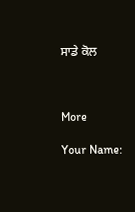ਸਾਡੇ ਕੋਲ



More

Your Name: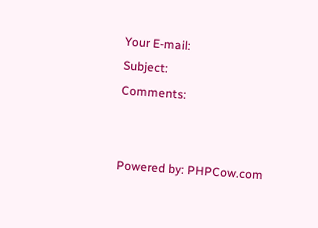Your E-mail:
Subject:
Comments:


Powered by: PHPCow.com